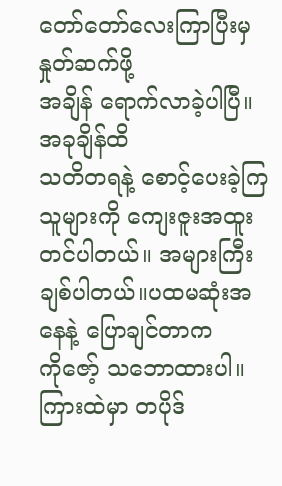တော်တော်လေးကြာပြီးမှ နှုတ်ဆက်ဖို့
အချိန် ရောက်လာခဲ့ပါပြီ။အခုချိန်ထိ
သတိတရနဲ့ စောင့်ပေးခဲ့ကြသူများကို ကျေးဇူးအထူးတင်ပါတယ်။ အများကြီး
ချစ်ပါတယ်။ပထမဆုံးအနေနဲ့ ပြောချင်တာက
ကိုဇော့် သဘောထားပါ။ကြားထဲမှာ တပိုဒ်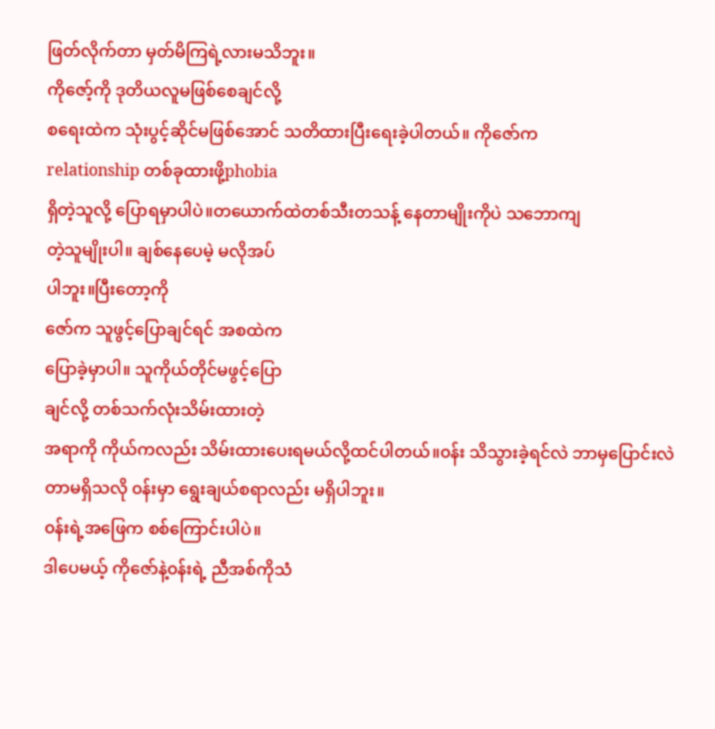ဖြတ်လိုက်တာ မှတ်မိကြရဲ့လားမသိဘူး။
ကိုဇော့်ကို ဒုတိယလူမဖြစ်စေချင်လို့
စရေးထဲက သုံးပွင့်ဆိုင်မဖြစ်အောင် သတိထားပြီးရေးခဲ့ပါတယ်။ ကိုဇော်က
relationship တစ်ခုထားဖို့phobia
ရှိတဲ့သူလို့ ပြောရမှာပါပဲ။တယောက်ထဲတစ်သီးတသန့် နေတာမျိုးကိုပဲ သဘောကျ
တဲ့သူမျိုးပါ။ ချစ်နေပေမဲ့ မလိုအပ်
ပါဘူး။ပြီးတော့ကို
ဇော်က သူဖွင့်ပြောချင်ရင် အစထဲက
ပြောခဲ့မှာပါ။ သူကိုယ်တိုင်မဖွင့်ပြော
ချင်လို့ တစ်သက်လုံးသိမ်းထားတဲ့
အရာကို ကိုယ်ကလည်း သိမ်းထားပေးရမယ်လို့ထင်ပါတယ်။၀န်း သိသွားခဲ့ရင်လဲ ဘာမှပြောင်းလဲတာမရှိသလို ၀န်းမှာ ရွေးချယ်စရာလည်း မရှိပါဘူး။
၀န်းရဲ့အဖြေက စစ်ကြောင်းပါပဲ။
ဒါပေမယ့် ကိုဇော်နဲ့၀န်းရဲ့ ညီအစ်ကိုသံ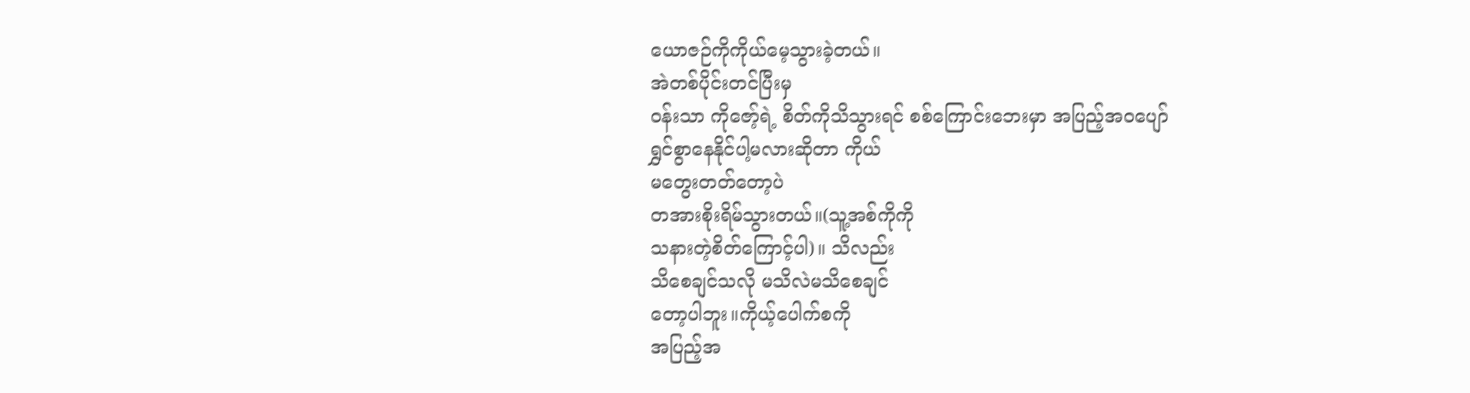ယောဇဉ်ကိုကိုယ်မေ့သွားခဲ့တယ်။
အဲတစ်ပိုင်းတင်ပြီးမှ
၀န်းသာ ကိုဇော့်ရဲ့ စိတ်ကိုသိသွားရင် စစ်ကြောင်းဘေးမှာ အပြည့်အဝပျော်
ရွှင်စွာနေနိုင်ပါ့မလားဆိုတာ ကိုယ်
မတွေးတတ်တော့ပဲ
တအားစိုးရိမ်သွားတယ်။(သူ့အစ်ကိုကို
သနားတဲ့စိတ်ကြောင့်ပါ)။ သိလည်း
သိစေချင်သလို မသိလဲမသိစေချင်
တော့ပါဘူး။ကိုယ့်ပေါက်စကို
အပြည့်အ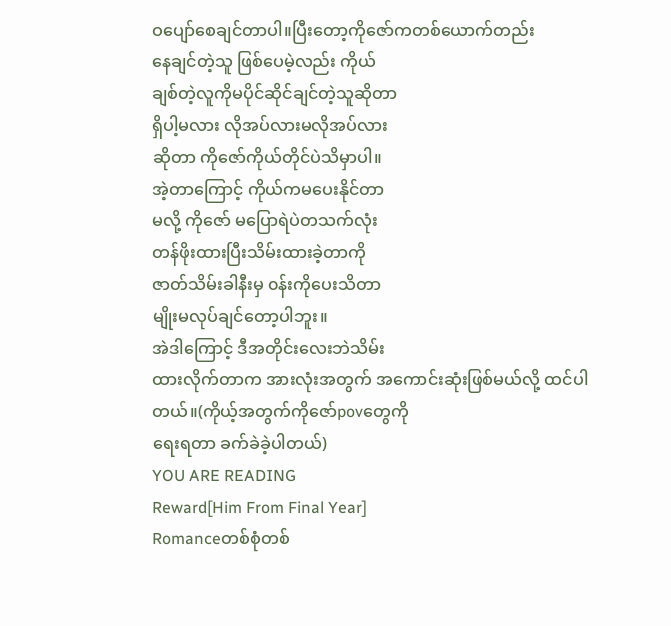ဝပျော်စေချင်တာပါ။ပြီးတော့ကိုဇော်ကတစ်ယောက်တည်း
နေချင်တဲ့သူ ဖြစ်ပေမဲ့လည်း ကိုယ်
ချစ်တဲ့လူကိုမပိုင်ဆိုင်ချင်တဲ့သူဆိုတာ
ရှိပါ့မလား လိုအပ်လားမလိုအပ်လား
ဆိုတာ ကိုဇော်ကိုယ်တိုင်ပဲသိမှာပါ။
အဲ့တာကြောင့် ကိုယ်ကမပေးနိုင်တာ
မလို့ ကိုဇော် မပြောရဲပဲတသက်လုံး
တန်ဖိုးထားပြီးသိမ်းထားခဲ့တာကို
ဇာတ်သိမ်းခါနီးမှ ၀န်းကိုပေးသိတာ
မျိုးမလုပ်ချင်တော့ပါဘူး။
အဲဒါကြောင့် ဒီအတိုင်းလေးဘဲသိမ်း
ထားလိုက်တာက အားလုံးအတွက် အကောင်းဆုံးဖြစ်မယ်လို့ ထင်ပါတယ်။(ကိုယ့်အတွက်ကိုဇော်povတွေကို
ရေးရတာ ခက်ခဲခဲ့ပါတယ်)
YOU ARE READING
Reward[Him From Final Year]
Romanceတစ်စုံတစ်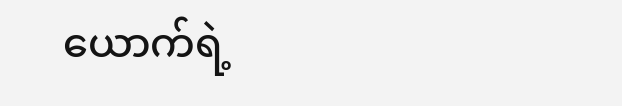ယောက်ရဲ့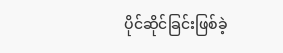ပိုင်ဆိုင်ခြင်းဖြစ်ခဲ့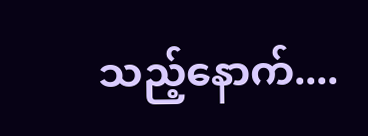သည့်နောက်....